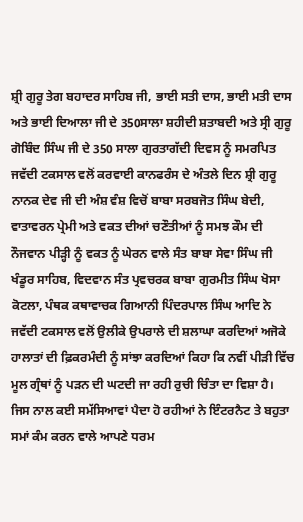ਸ਼੍ਰੀ ਗੁਰੂ ਤੇਗ ਬਹਾਦਰ ਸਾਹਿਬ ਜੀ, ਭਾਈ ਸਤੀ ਦਾਸ, ਭਾਈ ਮਤੀ ਦਾਸ ਅਤੇ ਭਾਈ ਦਿਆਲਾ ਜੀ ਦੇ 350ਸਾਲਾ ਸ਼ਹੀਦੀ ਸ਼ਤਾਬਦੀ ਅਤੇ ਸ੍ਰੀ ਗੁਰੂ ਗੋਬਿੰਦ ਸਿੰਘ ਜੀ ਦੇ 350 ਸਾਲਾ ਗੁਰਤਾਗੱਦੀ ਦਿਵਸ ਨੂੰ ਸਮਰਪਿਤ ਜਵੱਦੀ ਟਕਸਾਲ ਵਲੋਂ ਕਰਵਾਈ ਕਾਨਫਰੰਸ ਦੇ ਅੰਤਲੇ ਦਿਨ ਸ਼੍ਰੀ ਗੁਰੂ ਨਾਨਕ ਦੇਵ ਜੀ ਦੀ ਅੰਸ਼ ਵੰਸ਼ ਵਿਚੋਂ ਬਾਬਾ ਸਰਬਜੋਤ ਸਿੰਘ ਬੇਦੀ, ਵਾਤਾਵਰਨ ਪ੍ਰੇਮੀ ਅਤੇ ਵਕਤ ਦੀਆਂ ਚਣੌਤੀਆਂ ਨੂੰ ਸਮਝ ਕੌਮ ਦੀ ਨੌਜਵਾਨ ਪੀੜ੍ਹੀ ਨੂੰ ਵਕਤ ਨੂੰ ਘੇਰਨ ਵਾਲੇ ਸੰਤ ਬਾਬਾ ਸੇਵਾ ਸਿੰਘ ਜੀ ਖੰਡੂਰ ਸਾਹਿਬ, ਵਿਦਵਾਨ ਸੰਤ ਪ੍ਰਵਚਰਕ ਬਾਬਾ ਗੁਰਮੀਤ ਸਿੰਘ ਖੋਸਾ ਕੋਟਲਾ, ਪੰਥਕ ਕਥਾਵਾਚਕ ਗਿਆਨੀ ਪਿੰਦਰਪਾਲ ਸਿੰਘ ਆਦਿ ਨੇ ਜਵੱਦੀ ਟਕਸਾਲ ਵਲੋਂ ਉਲੀਕੇ ਉਪਰਾਲੇ ਦੀ ਸ਼ਲਾਘਾ ਕਰਦਿਆਂ ਅਜੋਕੇ ਹਾਲਾਤਾਂ ਦੀ ਫ਼ਿਕਰਮੰਦੀ ਨੂੰ ਸਾਂਝਾ ਕਰਦਿਆਂ ਕਿਹਾ ਕਿ ਨਵੀਂ ਪੀੜੀ ਵਿੱਚ ਮੂਲ ਗ੍ਰੰਥਾਂ ਨੂੰ ਪੜਨ ਦੀ ਘਟਦੀ ਜਾ ਰਹੀ ਰੁਚੀ ਚਿੰਤਾ ਦਾ ਵਿਸ਼ਾ ਹੈ। ਜਿਸ ਨਾਲ ਕਈ ਸਮੱਸਿਆਵਾਂ ਪੈਦਾ ਹੋ ਰਹੀਆਂ ਨੇ ਇੰਟਰਨੈਟ ਤੇ ਬਹੁਤਾ ਸਮਾਂ ਕੰਮ ਕਰਨ ਵਾਲੇ ਆਪਣੇ ਧਰਮ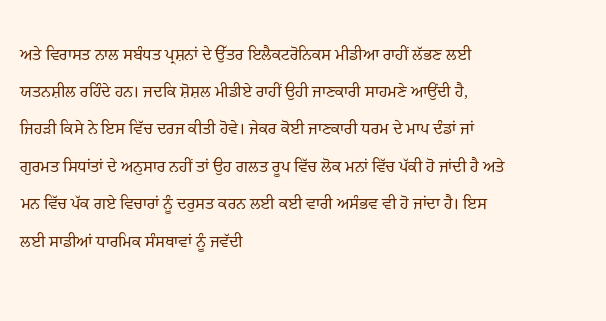ਅਤੇ ਵਿਰਾਸਤ ਨਾਲ ਸਬੰਧਤ ਪ੍ਰਸ਼ਨਾਂ ਦੇ ਉੱਤਰ ਇਲੈਕਟਰੋਨਿਕਸ ਮੀਡੀਆ ਰਾਹੀਂ ਲੱਭਣ ਲਈ ਯਤਨਸ਼ੀਲ ਰਹਿੰਦੇ ਹਨ। ਜਦਕਿ ਸ਼ੋਸ਼ਲ ਮੀਡੀਏ ਰਾਹੀਂ ਉਹੀ ਜਾਣਕਾਰੀ ਸਾਹਮਣੇ ਆਉਂਦੀ ਹੈ, ਜਿਹੜੀ ਕਿਸੇ ਨੇ ਇਸ ਵਿੱਚ ਦਰਜ ਕੀਤੀ ਹੋਵੇ। ਜੇਕਰ ਕੋਈ ਜਾਣਕਾਰੀ ਧਰਮ ਦੇ ਮਾਪ ਦੰਡਾਂ ਜਾਂ ਗੁਰਮਤ ਸਿਧਾਂਤਾਂ ਦੇ ਅਨੁਸਾਰ ਨਹੀਂ ਤਾਂ ਉਹ ਗਲਤ ਰੂਪ ਵਿੱਚ ਲੋਕ ਮਨਾਂ ਵਿੱਚ ਪੱਕੀ ਹੋ ਜਾਂਦੀ ਹੈ ਅਤੇ ਮਨ ਵਿੱਚ ਪੱਕ ਗਏ ਵਿਚਾਰਾਂ ਨੂੰ ਦਰੁਸਤ ਕਰਨ ਲਈ ਕਈ ਵਾਰੀ ਅਸੰਭਵ ਵੀ ਹੋ ਜਾਂਦਾ ਹੈ। ਇਸ ਲਈ ਸਾਡੀਆਂ ਧਾਰਮਿਕ ਸੰਸਥਾਵਾਂ ਨੂੰ ਜਵੱਦੀ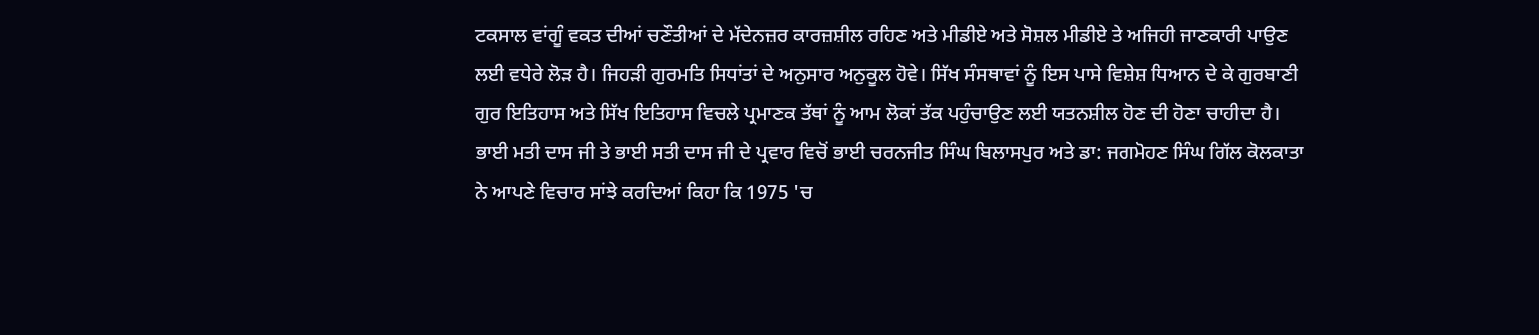ਟਕਸਾਲ ਵਾਂਗੂੰ ਵਕਤ ਦੀਆਂ ਚਣੌਤੀਆਂ ਦੇ ਮੱਦੇਨਜ਼ਰ ਕਾਰਜ਼ਸ਼ੀਲ ਰਹਿਣ ਅਤੇ ਮੀਡੀਏ ਅਤੇ ਸੋਸ਼ਲ ਮੀਡੀਏ ਤੇ ਅਜਿਹੀ ਜਾਣਕਾਰੀ ਪਾਉਣ ਲਈ ਵਧੇਰੇ ਲੋੜ ਹੈ। ਜਿਹੜੀ ਗੁਰਮਤਿ ਸਿਧਾਂਤਾਂ ਦੇ ਅਨੁਸਾਰ ਅਨੁਕੂਲ ਹੋਵੇ। ਸਿੱਖ ਸੰਸਥਾਵਾਂ ਨੂੰ ਇਸ ਪਾਸੇ ਵਿਸ਼ੇਸ਼ ਧਿਆਨ ਦੇ ਕੇ ਗੁਰਬਾਣੀ ਗੁਰ ਇਤਿਹਾਸ ਅਤੇ ਸਿੱਖ ਇਤਿਹਾਸ ਵਿਚਲੇ ਪ੍ਰਮਾਣਕ ਤੱਥਾਂ ਨੂੰ ਆਮ ਲੋਕਾਂ ਤੱਕ ਪਹੁੰਚਾਉਣ ਲਈ ਯਤਨਸ਼ੀਲ ਹੋਣ ਦੀ ਹੋਣਾ ਚਾਹੀਦਾ ਹੈ।
ਭਾਈ ਮਤੀ ਦਾਸ ਜੀ ਤੇ ਭਾਈ ਸਤੀ ਦਾਸ ਜੀ ਦੇ ਪ੍ਰਵਾਰ ਵਿਚੋਂ ਭਾਈ ਚਰਨਜੀਤ ਸਿੰਘ ਬਿਲਾਸਪੁਰ ਅਤੇ ਡਾ: ਜਗਮੋਹਣ ਸਿੰਘ ਗਿੱਲ ਕੋਲਕਾਤਾ ਨੇ ਆਪਣੇ ਵਿਚਾਰ ਸਾਂਝੇ ਕਰਦਿਆਂ ਕਿਹਾ ਕਿ 1975 'ਚ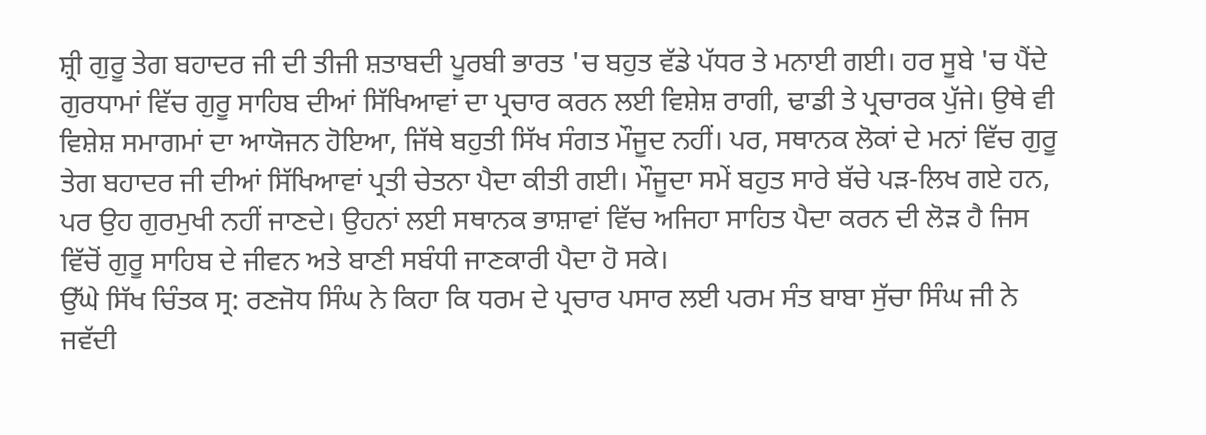ਸ਼੍ਰੀ ਗੁਰੂ ਤੇਗ ਬਹਾਦਰ ਜੀ ਦੀ ਤੀਜੀ ਸ਼ਤਾਬਦੀ ਪੂਰਬੀ ਭਾਰਤ 'ਚ ਬਹੁਤ ਵੱਡੇ ਪੱਧਰ ਤੇ ਮਨਾਈ ਗਈ। ਹਰ ਸੂਬੇ 'ਚ ਪੈਂਦੇ ਗੁਰਧਾਮਾਂ ਵਿੱਚ ਗੁਰੂ ਸਾਹਿਬ ਦੀਆਂ ਸਿੱਖਿਆਵਾਂ ਦਾ ਪ੍ਰਚਾਰ ਕਰਨ ਲਈ ਵਿਸ਼ੇਸ਼ ਰਾਗੀ, ਢਾਡੀ ਤੇ ਪ੍ਰਚਾਰਕ ਪੁੱਜੇ। ਉਥੇ ਵੀ ਵਿਸ਼ੇਸ਼ ਸਮਾਗਮਾਂ ਦਾ ਆਯੋਜਨ ਹੋਇਆ, ਜਿੱਥੇ ਬਹੁਤੀ ਸਿੱਖ ਸੰਗਤ ਮੌਜੂਦ ਨਹੀਂ। ਪਰ, ਸਥਾਨਕ ਲੋਕਾਂ ਦੇ ਮਨਾਂ ਵਿੱਚ ਗੁਰੂ ਤੇਗ ਬਹਾਦਰ ਜੀ ਦੀਆਂ ਸਿੱਖਿਆਵਾਂ ਪ੍ਰਤੀ ਚੇਤਨਾ ਪੈਦਾ ਕੀਤੀ ਗਈ। ਮੌਜੂਦਾ ਸਮੇਂ ਬਹੁਤ ਸਾਰੇ ਬੱਚੇ ਪੜ-ਲਿਖ ਗਏ ਹਨ, ਪਰ ਉਹ ਗੁਰਮੁਖੀ ਨਹੀਂ ਜਾਣਦੇ। ਉਹਨਾਂ ਲਈ ਸਥਾਨਕ ਭਾਸ਼ਾਵਾਂ ਵਿੱਚ ਅਜਿਹਾ ਸਾਹਿਤ ਪੈਦਾ ਕਰਨ ਦੀ ਲੋੜ ਹੈ ਜਿਸ ਵਿੱਚੋਂ ਗੁਰੂ ਸਾਹਿਬ ਦੇ ਜੀਵਨ ਅਤੇ ਬਾਣੀ ਸਬੰਧੀ ਜਾਣਕਾਰੀ ਪੈਦਾ ਹੋ ਸਕੇ।
ਉੱਘੇ ਸਿੱਖ ਚਿੰਤਕ ਸ੍ਰ: ਰਣਜੋਧ ਸਿੰਘ ਨੇ ਕਿਹਾ ਕਿ ਧਰਮ ਦੇ ਪ੍ਰਚਾਰ ਪਸਾਰ ਲਈ ਪਰਮ ਸੰਤ ਬਾਬਾ ਸੁੱਚਾ ਸਿੰਘ ਜੀ ਨੇ ਜਵੱਦੀ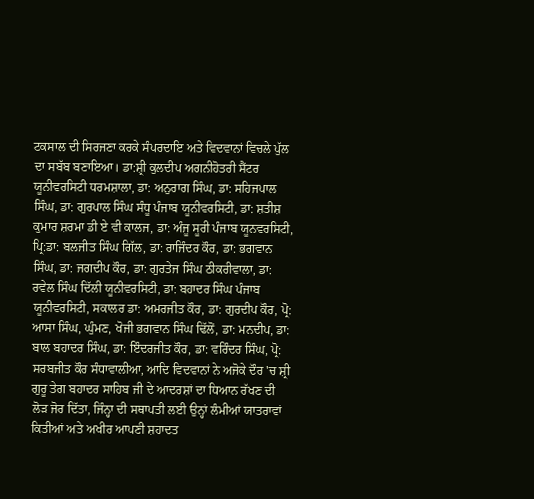ਟਕਸਾਲ ਦੀ ਸਿਰਜਣਾ ਕਰਕੇ ਸੰਪਰਦਾਇ ਅਤੇ ਵਿਦਵਾਨਾਂ ਵਿਚਲੇ ਪੁੱਲ ਦਾ ਸਬੱਬ ਬਣਾਇਆ। ਡਾ:ਸ਼੍ਰੀ ਕੁਲਦੀਪ ਅਗਨੀਹੋਤਰੀ ਸੈਂਟਰ ਯੂਨੀਵਰਸਿਟੀ ਧਰਮਸ਼ਾਲਾ, ਡਾ: ਅਨੁਰਾਗ ਸਿੰਘ, ਡਾ: ਸਹਿਜਪਾਲ ਸਿੰਘ, ਡਾ: ਗੁਰਪਾਲ ਸਿੰਘ ਸੰਧੂ ਪੰਜਾਬ ਯੂਨੀਵਰਸਿਟੀ, ਡਾ: ਸ਼ਤੀਸ਼ ਕੁਮਾਰ ਸ਼ਰਮਾ ਡੀ ਏ ਵੀ ਕਾਲਜ, ਡਾ: ਅੰਜੂ ਸੂਰੀ ਪੰਜਾਬ ਯੂਨਵਰਸਿਟੀ, ਪ੍ਰਿ:ਡਾ: ਬਲਜੀਤ ਸਿੰਘ ਗਿੱਲ, ਡਾ: ਰਾਜਿੰਦਰ ਕੌਰ, ਡਾ: ਭਗਵਾਨ ਸਿੰਘ, ਡਾ: ਜਗਦੀਪ ਕੌਰ, ਡਾ: ਗੁਰਤੇਜ ਸਿੰਘ ਠੀਕਰੀਵਾਲਾ, ਡਾ: ਰਵੇਲ ਸਿੰਘ ਦਿੱਲੀ ਯੂਨੀਵਰਸਿਟੀ, ਡਾ: ਬਹਾਦਰ ਸਿੰਘ ਪੰਜਾਬ ਯੂਨੀਵਰਸਿਟੀ, ਸਕਾਲਰ ਡਾ: ਅਮਰਜੀਤ ਕੌਰ, ਡਾ: ਗੁਰਦੀਪ ਕੌਰ, ਪ੍ਰੋ: ਆਸਾ ਸਿੰਘ, ਘੁੰਮਣ, ਖੋਜੀ ਭਗਵਾਨ ਸਿੰਘ ਢਿੱਲੋਂ, ਡਾ: ਮਨਦੀਪ, ਡਾ: ਬਾਲ ਬਹਾਦਰ ਸਿੰਘ, ਡਾ: ਇੰਦਰਜੀਤ ਕੌਰ, ਡਾ: ਵਰਿੰਦਰ ਸਿੰਘ, ਪ੍ਰੋ: ਸਰਬਜੀਤ ਕੌਰ ਸੰਧਾਵਾਲੀਆ, ਆਦਿ ਵਿਦਵਾਨਾਂ ਨੇ ਅਜੋਕੇ ਦੌਰ 'ਚ ਸ਼੍ਰੀ ਗੁਰੂ ਤੇਗ ਬਹਾਦਰ ਸਾਹਿਬ ਜੀ ਦੇ ਆਦਰਸ਼ਾਂ ਦਾ ਧਿਆਨ ਰੱਖਣ ਦੀ ਲੋੜ ਜੋਰ ਦਿੱਤਾ, ਜਿੰਨ੍ਹਾ ਦੀ ਸਥਾਪਤੀ ਲਈ ਉਨ੍ਹਾਂ ਲੰਮੀਆਂ ਯਾਤਰਾਵਾਂ ਕਿਤੀਆਂ ਅਤੇ ਅਖੀਰ ਆਪਣੀ ਸ਼ਹਾਦਤ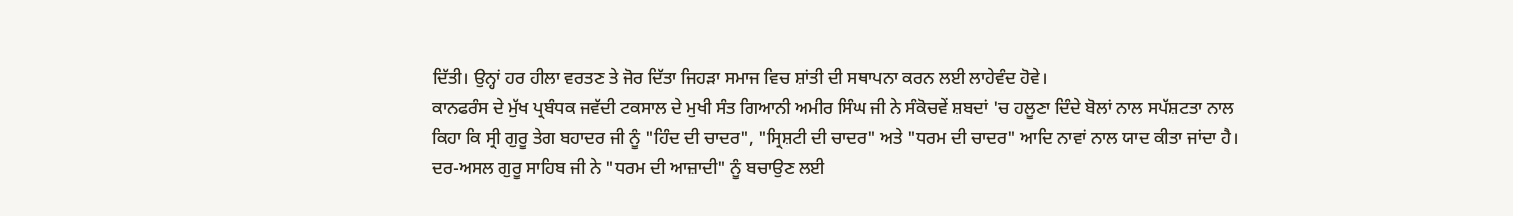ਦਿੱਤੀ। ਉਨ੍ਹਾਂ ਹਰ ਹੀਲਾ ਵਰਤਣ ਤੇ ਜੋਰ ਦਿੱਤਾ ਜਿਹੜਾ ਸਮਾਜ ਵਿਚ ਸ਼ਾਂਤੀ ਦੀ ਸਥਾਪਨਾ ਕਰਨ ਲਈ ਲਾਹੇਵੰਦ ਹੋਵੇ।
ਕਾਨਫਰੰਸ ਦੇ ਮੁੱਖ ਪ੍ਰਬੰਧਕ ਜਵੱਦੀ ਟਕਸਾਲ ਦੇ ਮੁਖੀ ਸੰਤ ਗਿਆਨੀ ਅਮੀਰ ਸਿੰਘ ਜੀ ਨੇ ਸੰਕੋਚਵੇਂ ਸ਼ਬਦਾਂ 'ਚ ਹਲੂਣਾ ਦਿੰਦੇ ਬੋਲਾਂ ਨਾਲ ਸਪੱਸ਼ਟਤਾ ਨਾਲ ਕਿਹਾ ਕਿ ਸ੍ਰੀ ਗੁਰੂ ਤੇਗ ਬਹਾਦਰ ਜੀ ਨੂੰ "ਹਿੰਦ ਦੀ ਚਾਦਰ", "ਸ੍ਰਿਸ਼ਟੀ ਦੀ ਚਾਦਰ" ਅਤੇ "ਧਰਮ ਦੀ ਚਾਦਰ" ਆਦਿ ਨਾਵਾਂ ਨਾਲ ਯਾਦ ਕੀਤਾ ਜਾਂਦਾ ਹੈ। ਦਰ-ਅਸਲ ਗੁਰੂ ਸਾਹਿਬ ਜੀ ਨੇ "ਧਰਮ ਦੀ ਆਜ਼ਾਦੀ" ਨੂੰ ਬਚਾਉਣ ਲਈ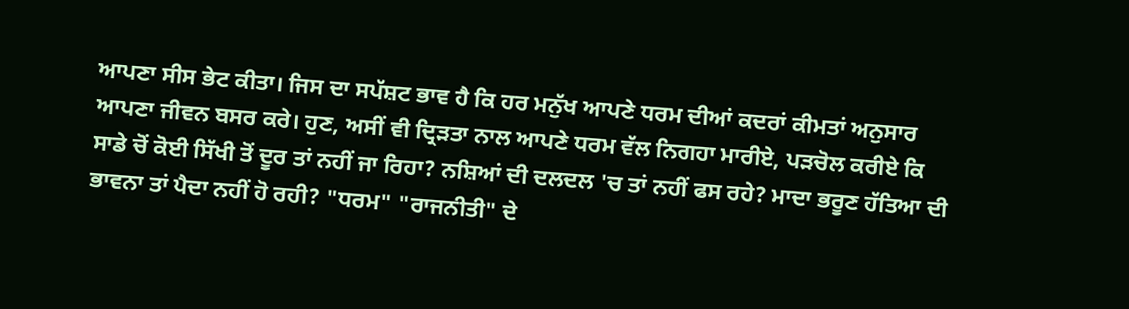ਆਪਣਾ ਸੀਸ ਭੇਟ ਕੀਤਾ। ਜਿਸ ਦਾ ਸਪੱਸ਼ਟ ਭਾਵ ਹੈ ਕਿ ਹਰ ਮਨੁੱਖ ਆਪਣੇ ਧਰਮ ਦੀਆਂ ਕਦਰਾਂ ਕੀਮਤਾਂ ਅਨੁਸਾਰ ਆਪਣਾ ਜੀਵਨ ਬਸਰ ਕਰੇ। ਹੁਣ, ਅਸੀਂ ਵੀ ਦ੍ਰਿੜਤਾ ਨਾਲ ਆਪਣੇ ਧਰਮ ਵੱਲ ਨਿਗਹਾ ਮਾਰੀਏ, ਪੜਚੋਲ ਕਰੀਏ ਕਿ ਸਾਡੇ ਚੋਂ ਕੋਈ ਸਿੱਖੀ ਤੋਂ ਦੂਰ ਤਾਂ ਨਹੀਂ ਜਾ ਰਿਹਾ? ਨਸ਼ਿਆਂ ਦੀ ਦਲਦਲ 'ਚ ਤਾਂ ਨਹੀਂ ਫਸ ਰਹੇ? ਮਾਦਾ ਭਰੂਣ ਹੱਤਿਆ ਦੀ ਭਾਵਨਾ ਤਾਂ ਪੈਦਾ ਨਹੀਂ ਹੋ ਰਹੀ? "ਧਰਮ" "ਰਾਜਨੀਤੀ" ਦੇ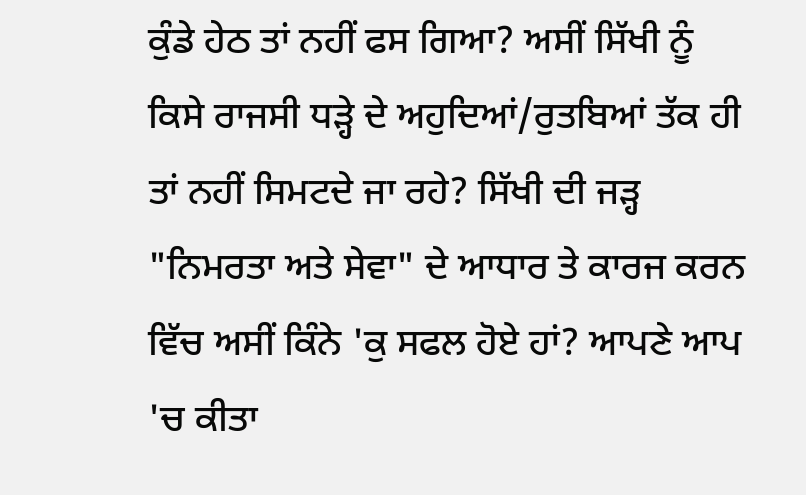ਕੁੰਡੇ ਹੇਠ ਤਾਂ ਨਹੀਂ ਫਸ ਗਿਆ? ਅਸੀਂ ਸਿੱਖੀ ਨੂੰ ਕਿਸੇ ਰਾਜਸੀ ਧੜ੍ਹੇ ਦੇ ਅਹੁਦਿਆਂ/ਰੁਤਬਿਆਂ ਤੱਕ ਹੀ ਤਾਂ ਨਹੀਂ ਸਿਮਟਦੇ ਜਾ ਰਹੇ? ਸਿੱਖੀ ਦੀ ਜੜ੍ਹ "ਨਿਮਰਤਾ ਅਤੇ ਸੇਵਾ" ਦੇ ਆਧਾਰ ਤੇ ਕਾਰਜ ਕਰਨ ਵਿੱਚ ਅਸੀਂ ਕਿੰਨੇ 'ਕੁ ਸਫਲ ਹੋਏ ਹਾਂ? ਆਪਣੇ ਆਪ 'ਚ ਕੀਤਾ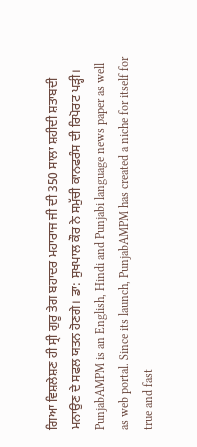ਗਿਆ ਵਿਸ਼ਲੇਸ਼ਣ ਹੀ ਸ੍ਰੀ ਗੁਰੂ ਤੇਗ ਬਹਾਦਰ ਮਹਾਰਾਜ ਜੀ ਦੀ 350 ਸਾਲਾ ਸ਼ਹੀਦੀ ਸ਼ਤਾਬਦੀ ਮਨਾਉਣ ਦੇ ਸਫਲ ਯਤਨ ਹੋਣਗੇ। ਡਾ: ਸੁਖਪਾਲ ਕੌਰ ਨੇ ਸਮੁੱਚੀ ਕਾਨਫਰੰਸ ਦੀ ਰਿਪੋਰਟ ਪੜ੍ਹੀ।
PunjabAMPM is an English, Hindi and Punjabi language news paper as well as web portal. Since its launch, PunjabAMPM has created a niche for itself for true and fast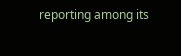reporting among its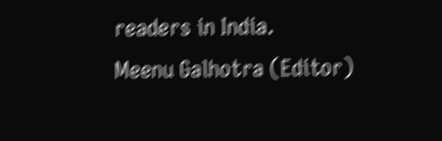readers in India.
Meenu Galhotra (Editor)